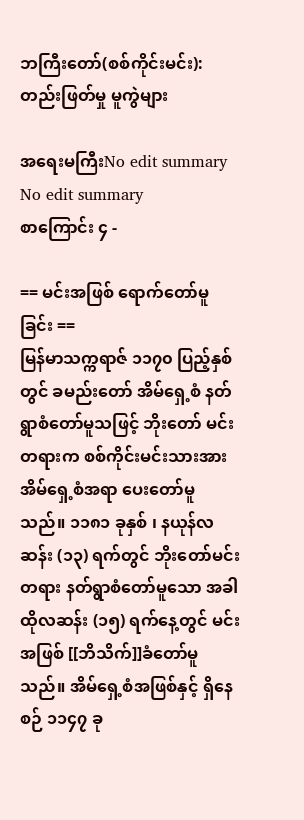ဘကြီးတော်(စစ်ကိုင်းမင်း): တည်းဖြတ်မှု မူကွဲများ

အရေးမကြီးNo edit summary
No edit summary
စာကြောင်း ၄ -

== မင်းအဖြစ် ရောက်တော်မူခြင်း ==
မြန်မာသက္ကရာဇ် ၁၁၇၀ ပြည့်နှစ်တွင် ခမည်းတော် အိမ်ရှေ့စံ နတ်ရွာစံတော်မူသဖြင့် ဘိုးတော် မင်းတရားက စစ်ကိုင်းမင်းသားအား အိမ်ရှေ့စံအရာ ပေးတော်မူသည်။ ၁၁၈၁ ခုနှစ် ၊ နယုန်လဆန်း (၁၃) ရက်တွင် ဘိုးတော်မင်းတရား နတ်ရွာစံတော်မူသော အခါ ထိုလဆန်း (၁၅) ရက်နေ့တွင် မင်းအဖြစ် [[ဘိသိက်]]ခံတော်မူသည်။ အိမ်ရှေ့စံအဖြစ်နှင့် ရှိနေစဉ် ၁၁၄၇ ခု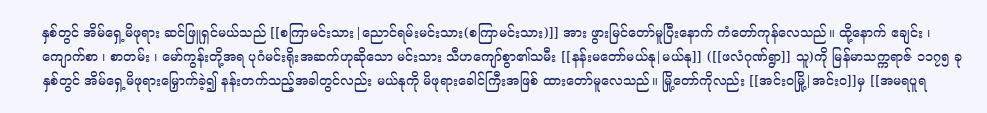နှစ်တွင် အိမ်ရှေ့မိဖုရား ဆင်ဖြူရှင်မယ်သည် [[စကြာမင်းသား|ညောင်ရမ်းမင်းသား(စကြာမင်းသား)]] အား ဖွားမြင်တော်မူပြီးနောက် ကံတော်ကုန်လေသည်။ ထို့နောက် ဧချင်း ၊ ကျောက်စာ ၊ စာတမ်း ၊ မော်ကွန်းတို့အရ ပုဂံမင်းရိုးအဆက်ဟုဆိုသော မင်းသား သီဟကျော်စွာ၏သမီး [[နန်းမတော်မယ်နု|မယ်နု]] ([[ဖလံဂုဏ်ရွာ]] သူ)ကို မြန်မာသက္ကရာဇ် ၁၁၇၅ ခုနှစ်တွင် အိမ်ရှေ့မိဖုရားမြှောက်ခဲ့၍ နန်းတက်သည့်အခါတွင်လည်း မယ်နုကို မိဖုရားခေါင်ကြီးအဖြစ် ထားတော်မူလေသည်။ မြို့တော်ကိုလည်း [[အင်းဝမြို့|အင်းဝ]]မှ [[အမရပူရ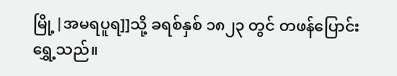မြို့|အမရပူရ]]သို့ ခရစ်နှစ် ၁၈၂၃ တွင် တဖန်ပြောင်းရွှေ့သည်။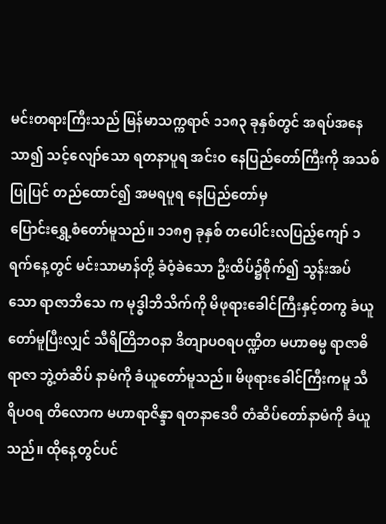မင်းတရားကြီးသည် မြန်မာသက္ကရာဇ် ၁၁၈၃ ခုနှစ်တွင် အရပ်အနေသာ၍ သင့်လျော်သော ရတနာပူရ အင်းဝ နေပြည်တော်ကြီးကို အသစ်ပြုပြင် တည်ထောင်၍ အမရပူရ နေပြည်တော်မှ
ပြောင်းရွှေ့စံတော်မူသည်။ ၁၁၈၅ ခုနှစ် တပေါင်းလပြည့်ကျော် ၁ ရက်နေ့တွင် မင်းသာမာန်တို့ ခံဝံ့ခဲသော ဦးထိပ်၌စိုက်၍ သွန်းအပ်သော ရာဇာဘိသေ က မုဒ္ဓါဘိသိက်ကို မိဖုရားခေါင်ကြီးနှင့်တကွ ခံယူတော်မူပြီးလျှင် သီရိတြိဘဝနာ ဒိတျာပဝရပဏ္ဍိတ မဟာဓမ္မ ရာဇာဓိရာဇာ ဘွဲ့တံဆိပ် နာမံကို ခံယူတော်မူသည်။ မိဖုရားခေါင်ကြီးကမူ သီရိပဝရ တိလောက မဟာရာဇိန္ဒာ ရတနာဒေဝီ တံဆိပ်တော်နာမံကို ခံယူသည်။ ထိုနေ့တွင်ပင်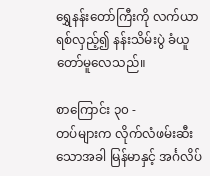ရွှေနန်းတော်ကြီးကို လက်ယာရစ်လှည့်၍ နန်းသိမ်းပွဲ ခံယူတော်မူလေသည်။

စာကြောင်း ၃၀ -
တပ်များက လိုက်လံဖမ်းဆီးသောအခါ မြန်မာနှင့် အင်္ဂလိပ်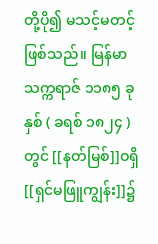တို့ပို၍ မသင့်မတင့် ဖြစ်သည်။ မြန်မာသက္ကရာဇ် ၁၁၈၅ ခုနှစ် ( ခရစ် ၁၈၂၄ ) တွင် [[နတ်မြစ်]]ဝရှိ [[ရှင်မဖြူကျွန်း]]၌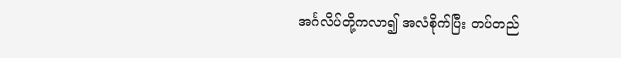အင်္ဂလိပ်တို့ကလာ၍ အလံစိုက်ပြီး တပ်တည်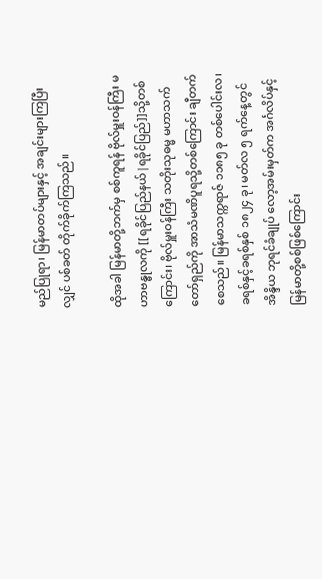မည်ပြုရာ၊ မြန်မာတပ်များနှင့် အချင်းများကြပြီးလျှင် ပစ်ခတ် တိုက်ခိုက်ကြသည်။

ထိုအခါ မြန်မာတို့ဘက်မှ စစ်ကူရန် ဗိုလ်မှူးဝန်ကြီး မဟာဗန္ဓုလကို [[ရခိုင်ပြည်နယ်|ရခိုင်ပြည်]]သို့တစ်ကြောင်း၊ ဗိုလ်မှူးဝန်ကြီး သတိုးသုဓမ္မ မဟာသက်တော်ရှည်ကို အာသံမဏိပူရသို့တစ်ကြောင်း ချီတက်စေသည်။ မြန်မာသက္ကရာဇ် ၁၁၈၅ ခု တစ်ပေါင်းလ၊ ခရစ်နှင့်ခရစ်နှစ် ၁၈၂၄ ခု၊ မတ်လ ၅ ရက်နေ့တွင် အိန္ဒိယ ဘုရင်ခံချုပ် လော့အမ်းမှတ်က အင်္ဂလိပ်နှင့် မြန်မာတို့စစ်ဖြစ်ကြောင်း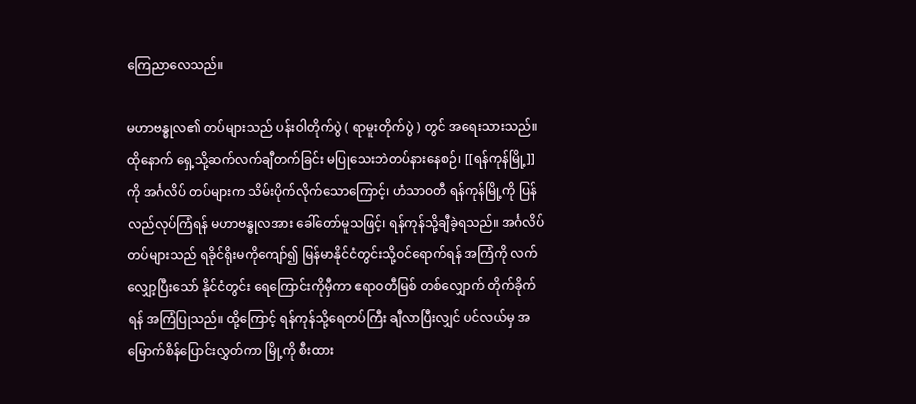ကြေညာလေသည်။

မဟာဗန္ဓုလ၏ တပ်များသည် ပန်းဝါတိုက်ပွဲ ( ရာမူးတိုက်ပွဲ ) တွင် အရေးသားသည်။ထိုနောက် ရှေ့သို့ဆက်လက်ချီတက်ခြင်း မပြုသေးဘဲတပ်နားနေစဉ်၊ [[ရန်ကုန်မြို့]]ကို အင်္ဂလိပ် တပ်များက သိမ်းပိုက်လိုက်သောကြောင့်၊ ဟံသာဝတီ ရန်ကုန်မြို့ကို ပြန်လည်လုပ်ကြံရန် မဟာဗန္ဓုလအား ခေါ်တော်မူသဖြင့်၊ ရန်ကုန်သို့ချီခဲ့ရသည်။ အင်္ဂလိပ်တပ်များသည် ရခိုင်ရိုးမကိုကျော်၍ မြန်မာနိုင်ငံတွင်းသို့ဝင်ရောက်ရန် အကြံကို လက်လျှော့ပြီးသော် နိုင်ငံတွင်း ရေကြောင်းကိုမှီကာ ဧရာဝတီမြစ် တစ်လျှောက် တိုက်ခိုက်ရန် အကြံပြုသည်။ ထို့ကြောင့် ရန်ကုန်သို့ရေတပ်ကြီး ချီလာပြီးလျှင် ပင်လယ်မှ အမြောက်စိန်ပြောင်းလွှတ်ကာ မြို့ကို စီးထား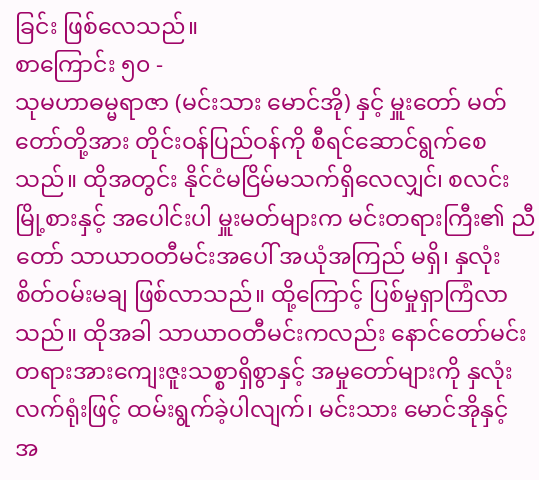ခြင်း ဖြစ်လေသည်။
စာကြောင်း ၅၀ -
သုမဟာဓမ္မရာဇာ (မင်းသား မောင်အို) နှင့် မှူးတော် မတ်တော်တို့အား တိုင်းဝန်ပြည်ဝန်ကို စီရင်ဆောင်ရွက်စေသည်။ ထိုအတွင်း နိုင်ငံမငြိမ်မသက်ရှိလေလျှင်၊ စလင်းမြို့စားနှင့် အပေါင်းပါ မှူးမတ်များက မင်းတရားကြီး၏ ညီတော် သာယာဝတီမင်းအပေါ် အယုံအကြည် မရှိ၊ နှလုံးစိတ်ဝမ်းမချ ဖြစ်လာသည်။ ထို့ကြောင့် ပြစ်မှုရှာကြံလာသည်။ ထိုအခါ သာယာဝတီမင်းကလည်း နောင်တော်မင်းတရားအားကျေးဇူးသစ္စာရှိစွာနှင့် အမှုတော်များကို နှလုံးလက်ရုံးဖြင့် ထမ်းရွက်ခဲ့ပါလျက်၊ မင်းသား မောင်အိုနှင့် အ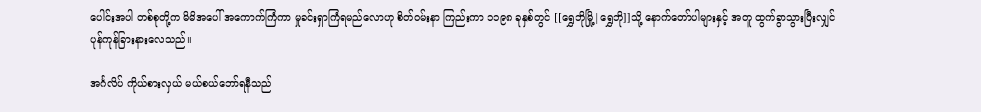ပေါင်းအပါ တစ်စုတို့က မိမိအပေါ် အကောက်ကြံကာ မှုခင်းရှာကြံရမည်လောဟု စိတ်ဝမ်းနာ ကြည်းကာ ၁၁၉၈ ခုနှစ်တွင် [[ရွှေဘိုမြို့|ရွှေဘို]]သို့ နောက်တော်ပါများနှင့် အတူ ထွက်ခွာသွားပြီးလျှင် ပုန်ကုန်ခြားနားလေသည်။

အင်္ဂလိပ် ကိုယ်စားလှယ် မယ်စယ်ဘော်ရနီသည်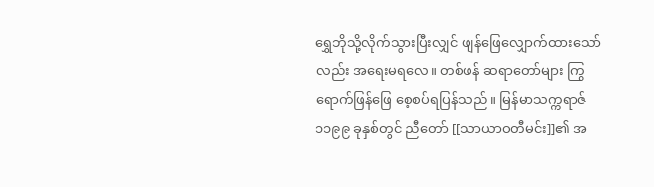ရွှေဘိုသို့လိုက်သွားပြီးလျှင် ဖျန်ဖြေလျှောက်ထားသော်လည်း အရေးမရလေ။ တစ်ဖန် ဆရာတော်များ ကြွရောက်ဖြန်ဖြေ စေ့စပ်ရပြန်သည်။ မြန်မာသက္ကရာဇ် ၁၁၉၉ ခုနှစ်တွင် ညီတော် [[သာယာဝတီမင်း]]၏ အ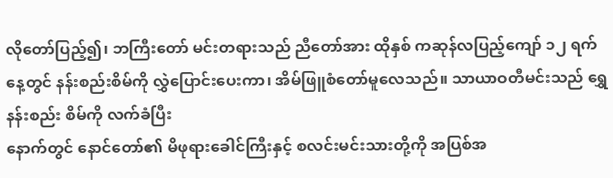လိုတော်ပြည့်၍၊ ဘကြီးတော် မင်းတရားသည် ညီတော်အား ထိုနှစ် ကဆုန်လပြည့်ကျော် ၁၂ ရက်နေ့တွင် နန်းစည်းစိမ်ကို လွှဲပြောင်းပေးကာ၊ အိမ်ဖြူစံတော်မူလေသည်။ သာယာဝတီမင်းသည် ရွှေနန်းစည်း စိမ်ကို လက်ခံပြီး
နောက်တွင် နောင်တော်၏ မိဖုရားခေါင်ကြီးနှင့် စလင်းမင်းသားတို့ကို အပြစ်အ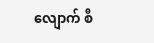လျောက် စီ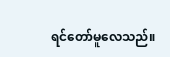ရင်တော်မူလေသည်။